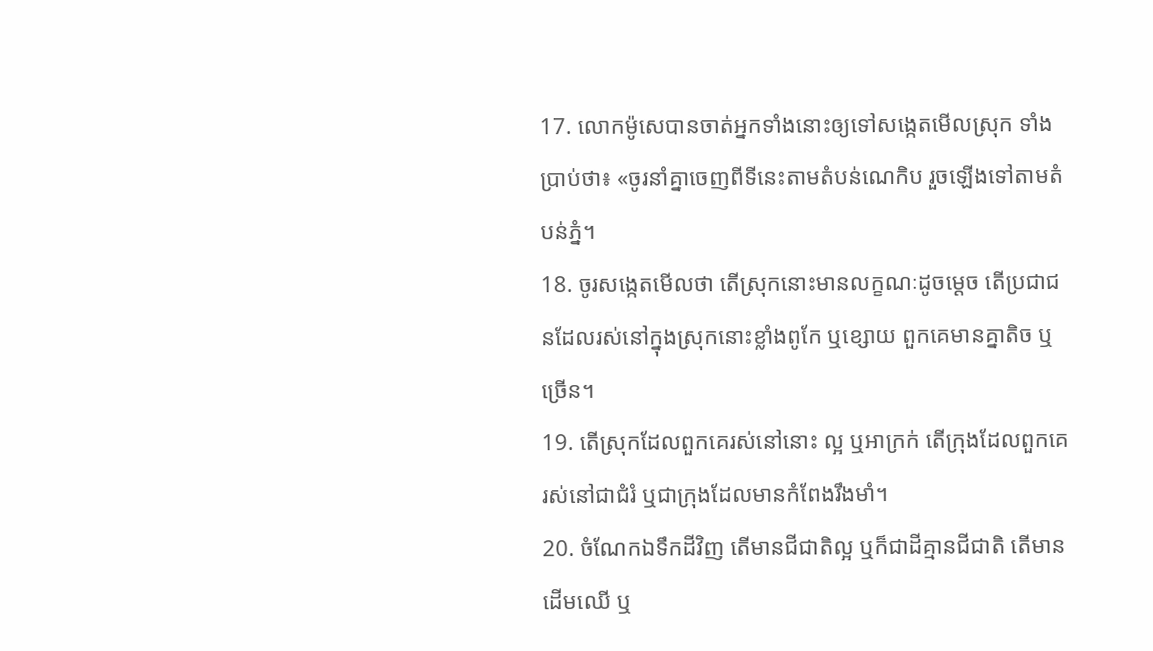17. លោកម៉ូសេបានចាត់អ្នកទាំងនោះឲ្យទៅសង្កេតមើលស្រុក ទាំងប្រាប់ថា៖ «ចូរនាំគ្នាចេញពីទីនេះតាមតំបន់ណេកិប រួចឡើងទៅតាមតំបន់ភ្នំ។
18. ចូរសង្កេតមើលថា តើស្រុកនោះមានលក្ខណៈដូចម្ដេច តើប្រជាជនដែលរស់នៅក្នុងស្រុកនោះខ្លាំងពូកែ ឬខ្សោយ ពួកគេមានគ្នាតិច ឬច្រើន។
19. តើស្រុកដែលពួកគេរស់នៅនោះ ល្អ ឬអាក្រក់ តើក្រុងដែលពួកគេរស់នៅជាជំរំ ឬជាក្រុងដែលមានកំពែងរឹងមាំ។
20. ចំណែកឯទឹកដីវិញ តើមានជីជាតិល្អ ឬក៏ជាដីគ្មានជីជាតិ តើមានដើមឈើ ឬ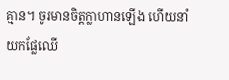គ្មាន។ ចូរមានចិត្តក្លាហានឡើង ហើយនាំយកផ្លែឈើ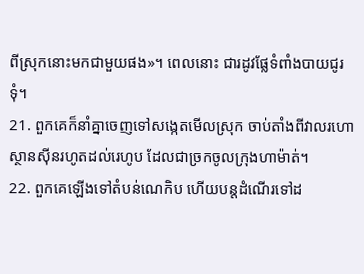ពីស្រុកនោះមកជាមួយផង»។ ពេលនោះ ជារដូវផ្លែទំពាំងបាយជូរទុំ។
21. ពួកគេក៏នាំគ្នាចេញទៅសង្កេតមើលស្រុក ចាប់តាំងពីវាលរហោស្ថានស៊ីនរហូតដល់រេហូប ដែលជាច្រកចូលក្រុងហាម៉ាត់។
22. ពួកគេឡើងទៅតំបន់ណេកិប ហើយបន្តដំណើរទៅដ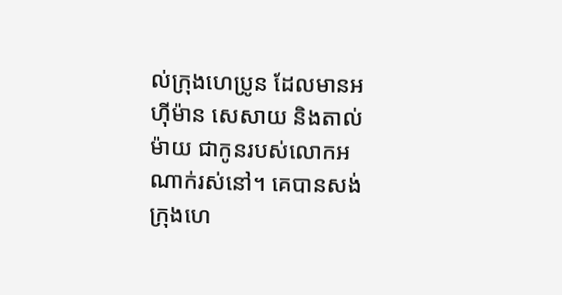ល់ក្រុងហេប្រូន ដែលមានអហ៊ីម៉ាន សេសាយ និងតាល់ម៉ាយ ជាកូនរបស់លោកអណាក់រស់នៅ។ គេបានសង់ក្រុងហេ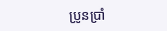ប្រូនប្រាំ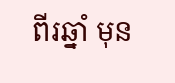ពីរឆ្នាំ មុន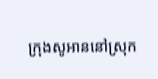ក្រុងសូអាននៅស្រុក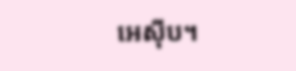អេស៊ីប។